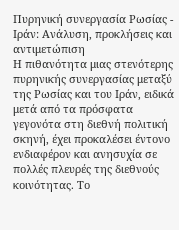Πυρηνική συνεργασία Ρωσίας - Ιράν: Ανάλυση, προκλήσεις και αντιμετώπιση
Η πιθανότητα μιας στενότερης πυρηνικής συνεργασίας μεταξύ της Ρωσίας και του Ιράν, ειδικά μετά από τα πρόσφατα γεγονότα στη διεθνή πολιτική σκηνή, έχει προκαλέσει έντονο ενδιαφέρον και ανησυχία σε πολλές πλευρές της διεθνούς κοινότητας. Το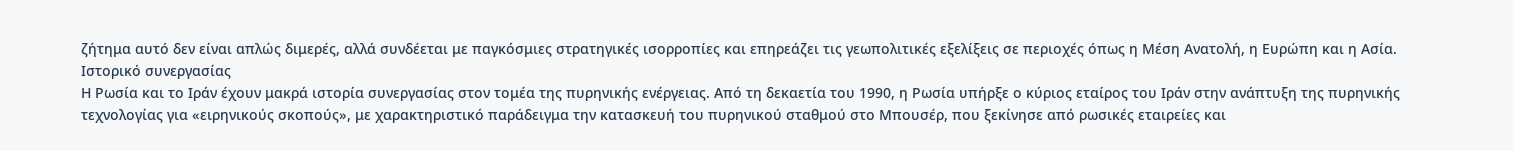ζήτημα αυτό δεν είναι απλώς διμερές, αλλά συνδέεται με παγκόσμιες στρατηγικές ισορροπίες και επηρεάζει τις γεωπολιτικές εξελίξεις σε περιοχές όπως η Μέση Ανατολή, η Ευρώπη και η Ασία.
Ιστορικό συνεργασίας
Η Ρωσία και το Ιράν έχουν μακρά ιστορία συνεργασίας στον τομέα της πυρηνικής ενέργειας. Από τη δεκαετία του 1990, η Ρωσία υπήρξε ο κύριος εταίρος του Ιράν στην ανάπτυξη της πυρηνικής τεχνολογίας για «ειρηνικούς σκοπούς», με χαρακτηριστικό παράδειγμα την κατασκευή του πυρηνικού σταθμού στο Μπουσέρ, που ξεκίνησε από ρωσικές εταιρείες και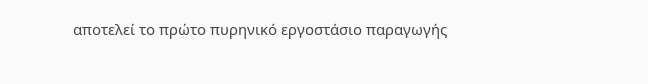αποτελεί το πρώτο πυρηνικό εργοστάσιο παραγωγής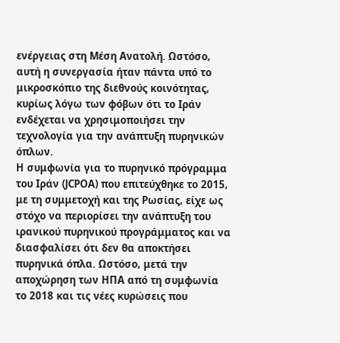ενέργειας στη Μέση Ανατολή. Ωστόσο, αυτή η συνεργασία ήταν πάντα υπό το μικροσκόπιο της διεθνούς κοινότητας, κυρίως λόγω των φόβων ότι το Ιράν ενδέχεται να χρησιμοποιήσει την τεχνολογία για την ανάπτυξη πυρηνικών όπλων.
Η συμφωνία για το πυρηνικό πρόγραμμα του Ιράν (JCPOA) που επιτεύχθηκε το 2015, με τη συμμετοχή και της Ρωσίας, είχε ως στόχο να περιορίσει την ανάπτυξη του ιρανικού πυρηνικού προγράμματος και να διασφαλίσει ότι δεν θα αποκτήσει πυρηνικά όπλα. Ωστόσο, μετά την αποχώρηση των ΗΠΑ από τη συμφωνία το 2018 και τις νέες κυρώσεις που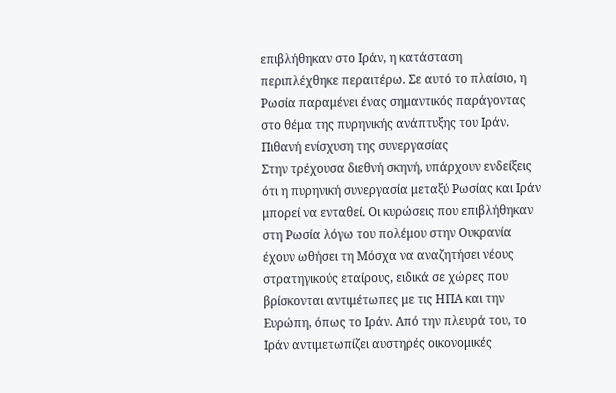επιβλήθηκαν στο Ιράν, η κατάσταση περιπλέχθηκε περαιτέρω. Σε αυτό το πλαίσιο, η Ρωσία παραμένει ένας σημαντικός παράγοντας στο θέμα της πυρηνικής ανάπτυξης του Ιράν.
Πιθανή ενίσχυση της συνεργασίας
Στην τρέχουσα διεθνή σκηνή, υπάρχουν ενδείξεις ότι η πυρηνική συνεργασία μεταξύ Ρωσίας και Ιράν μπορεί να ενταθεί. Οι κυρώσεις που επιβλήθηκαν στη Ρωσία λόγω του πολέμου στην Ουκρανία έχουν ωθήσει τη Μόσχα να αναζητήσει νέους στρατηγικούς εταίρους, ειδικά σε χώρες που βρίσκονται αντιμέτωπες με τις ΗΠΑ και την Ευρώπη, όπως το Ιράν. Από την πλευρά του, το Ιράν αντιμετωπίζει αυστηρές οικονομικές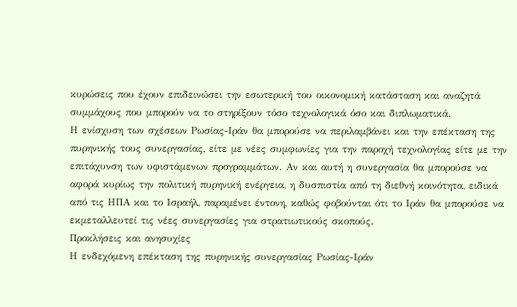κυρώσεις που έχουν επιδεινώσει την εσωτερική του οικονομική κατάσταση και αναζητά συμμάχους που μπορούν να το στηρίξουν τόσο τεχνολογικά όσο και διπλωματικά.
Η ενίσχυση των σχέσεων Ρωσίας-Ιράν θα μπορούσε να περιλαμβάνει και την επέκταση της πυρηνικής τους συνεργασίας, είτε με νέες συμφωνίες για την παροχή τεχνολογίας είτε με την επιτάχυνση των υφιστάμενων προγραμμάτων. Αν και αυτή η συνεργασία θα μπορούσε να αφορά κυρίως την πολιτική πυρηνική ενέργεια, η δυσπιστία από τη διεθνή κοινότητα, ειδικά από τις ΗΠΑ και το Ισραήλ, παραμένει έντονη, καθώς φοβούνται ότι το Ιράν θα μπορούσε να εκμεταλλευτεί τις νέες συνεργασίες για στρατιωτικούς σκοπούς.
Προκλήσεις και ανησυχίες
Η ενδεχόμενη επέκταση της πυρηνικής συνεργασίας Ρωσίας-Ιράν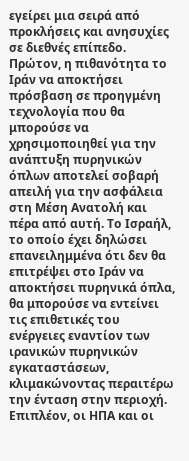εγείρει μια σειρά από προκλήσεις και ανησυχίες σε διεθνές επίπεδο. Πρώτον, η πιθανότητα το Ιράν να αποκτήσει πρόσβαση σε προηγμένη τεχνολογία που θα μπορούσε να χρησιμοποιηθεί για την ανάπτυξη πυρηνικών όπλων αποτελεί σοβαρή απειλή για την ασφάλεια στη Μέση Ανατολή και πέρα από αυτή. Το Ισραήλ, το οποίο έχει δηλώσει επανειλημμένα ότι δεν θα επιτρέψει στο Ιράν να αποκτήσει πυρηνικά όπλα, θα μπορούσε να εντείνει τις επιθετικές του ενέργειες εναντίον των ιρανικών πυρηνικών εγκαταστάσεων, κλιμακώνοντας περαιτέρω την ένταση στην περιοχή.
Επιπλέον, οι ΗΠΑ και οι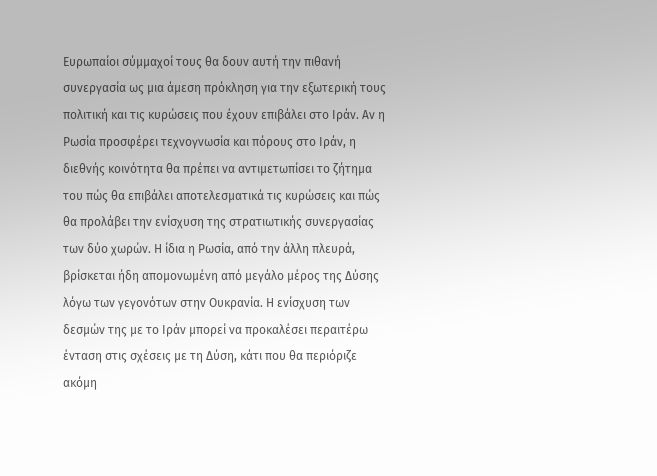Ευρωπαίοι σύμμαχοί τους θα δουν αυτή την πιθανή συνεργασία ως μια άμεση πρόκληση για την εξωτερική τους πολιτική και τις κυρώσεις που έχουν επιβάλει στο Ιράν. Αν η Ρωσία προσφέρει τεχνογνωσία και πόρους στο Ιράν, η διεθνής κοινότητα θα πρέπει να αντιμετωπίσει το ζήτημα του πώς θα επιβάλει αποτελεσματικά τις κυρώσεις και πώς θα προλάβει την ενίσχυση της στρατιωτικής συνεργασίας των δύο χωρών. Η ίδια η Ρωσία, από την άλλη πλευρά, βρίσκεται ήδη απομονωμένη από μεγάλο μέρος της Δύσης λόγω των γεγονότων στην Ουκρανία. Η ενίσχυση των δεσμών της με το Ιράν μπορεί να προκαλέσει περαιτέρω ένταση στις σχέσεις με τη Δύση, κάτι που θα περιόριζε ακόμη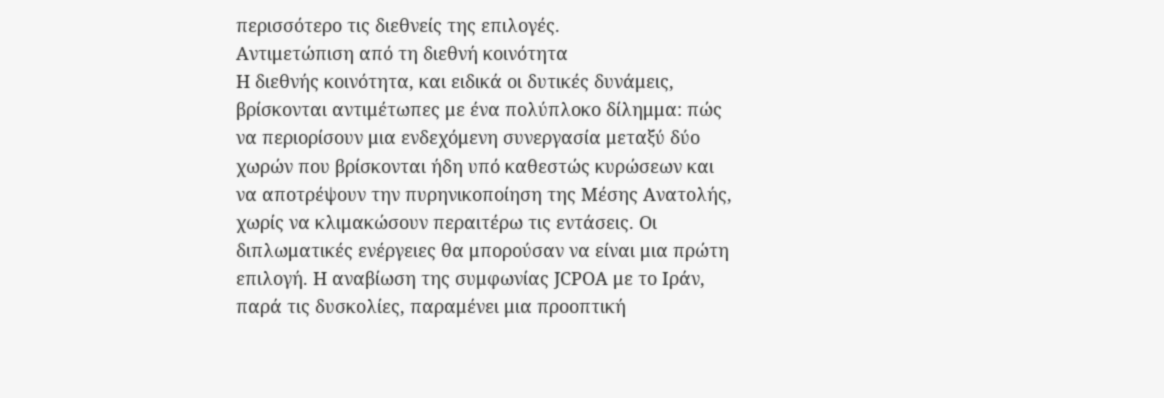περισσότερο τις διεθνείς της επιλογές.
Αντιμετώπιση από τη διεθνή κοινότητα
Η διεθνής κοινότητα, και ειδικά οι δυτικές δυνάμεις, βρίσκονται αντιμέτωπες με ένα πολύπλοκο δίλημμα: πώς να περιορίσουν μια ενδεχόμενη συνεργασία μεταξύ δύο χωρών που βρίσκονται ήδη υπό καθεστώς κυρώσεων και να αποτρέψουν την πυρηνικοποίηση της Μέσης Ανατολής, χωρίς να κλιμακώσουν περαιτέρω τις εντάσεις. Οι διπλωματικές ενέργειες θα μπορούσαν να είναι μια πρώτη επιλογή. Η αναβίωση της συμφωνίας JCPOA με το Ιράν, παρά τις δυσκολίες, παραμένει μια προοπτική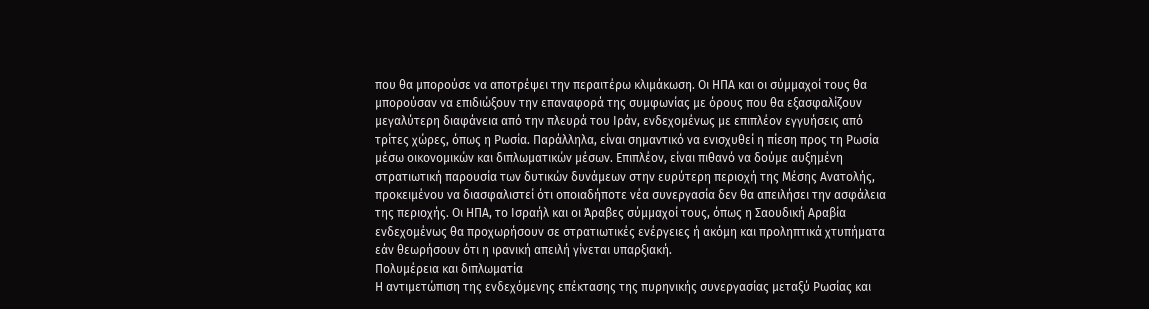που θα μπορούσε να αποτρέψει την περαιτέρω κλιμάκωση. Οι ΗΠΑ και οι σύμμαχοί τους θα μπορούσαν να επιδιώξουν την επαναφορά της συμφωνίας με όρους που θα εξασφαλίζουν μεγαλύτερη διαφάνεια από την πλευρά του Ιράν, ενδεχομένως με επιπλέον εγγυήσεις από τρίτες χώρες, όπως η Ρωσία. Παράλληλα, είναι σημαντικό να ενισχυθεί η πίεση προς τη Ρωσία μέσω οικονομικών και διπλωματικών μέσων. Επιπλέον, είναι πιθανό να δούμε αυξημένη στρατιωτική παρουσία των δυτικών δυνάμεων στην ευρύτερη περιοχή της Μέσης Ανατολής, προκειμένου να διασφαλιστεί ότι οποιαδήποτε νέα συνεργασία δεν θα απειλήσει την ασφάλεια της περιοχής. Οι ΗΠΑ, το Ισραήλ και οι Άραβες σύμμαχοί τους, όπως η Σαουδική Αραβία ενδεχομένως θα προχωρήσουν σε στρατιωτικές ενέργειες ή ακόμη και προληπτικά χτυπήματα εάν θεωρήσουν ότι η ιρανική απειλή γίνεται υπαρξιακή.
Πολυμέρεια και διπλωματία
Η αντιμετώπιση της ενδεχόμενης επέκτασης της πυρηνικής συνεργασίας μεταξύ Ρωσίας και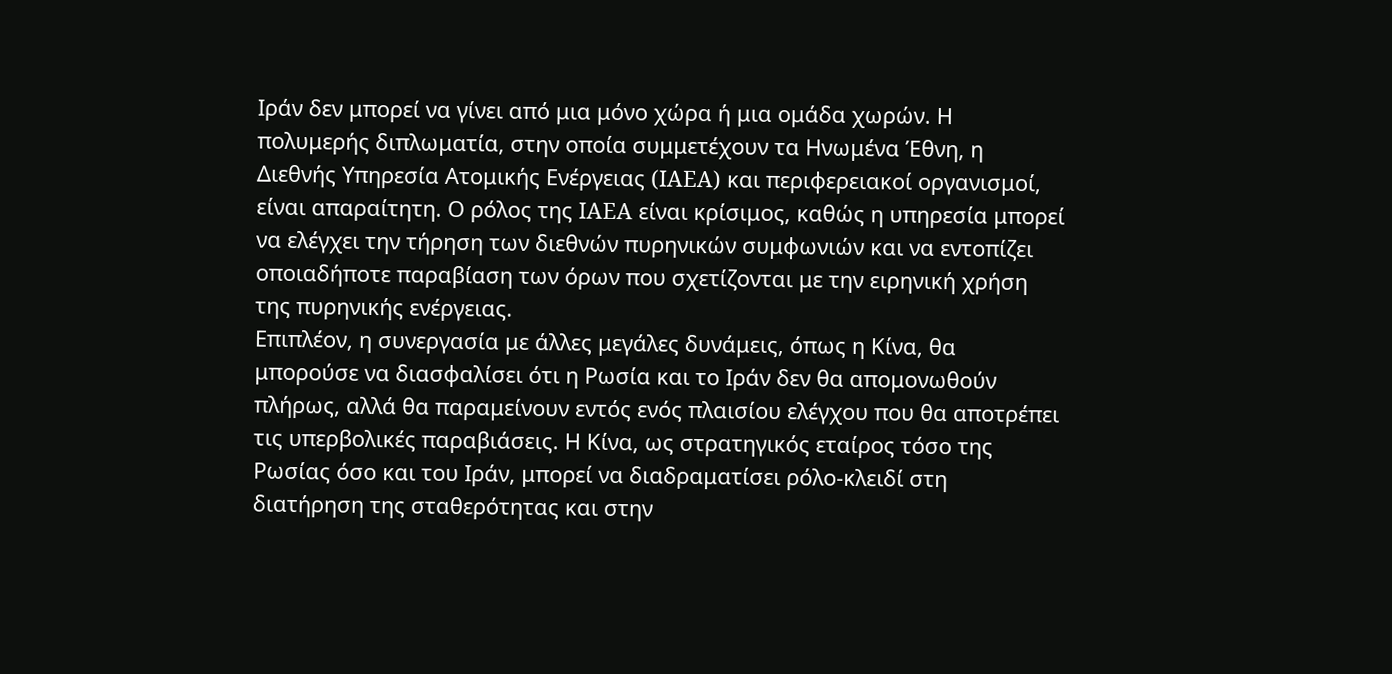Ιράν δεν μπορεί να γίνει από μια μόνο χώρα ή μια ομάδα χωρών. Η πολυμερής διπλωματία, στην οποία συμμετέχουν τα Ηνωμένα Έθνη, η Διεθνής Υπηρεσία Ατομικής Ενέργειας (IAEA) και περιφερειακοί οργανισμοί, είναι απαραίτητη. Ο ρόλος της IAEA είναι κρίσιμος, καθώς η υπηρεσία μπορεί να ελέγχει την τήρηση των διεθνών πυρηνικών συμφωνιών και να εντοπίζει οποιαδήποτε παραβίαση των όρων που σχετίζονται με την ειρηνική χρήση της πυρηνικής ενέργειας.
Επιπλέον, η συνεργασία με άλλες μεγάλες δυνάμεις, όπως η Κίνα, θα μπορούσε να διασφαλίσει ότι η Ρωσία και το Ιράν δεν θα απομονωθούν πλήρως, αλλά θα παραμείνουν εντός ενός πλαισίου ελέγχου που θα αποτρέπει τις υπερβολικές παραβιάσεις. Η Κίνα, ως στρατηγικός εταίρος τόσο της Ρωσίας όσο και του Ιράν, μπορεί να διαδραματίσει ρόλο-κλειδί στη διατήρηση της σταθερότητας και στην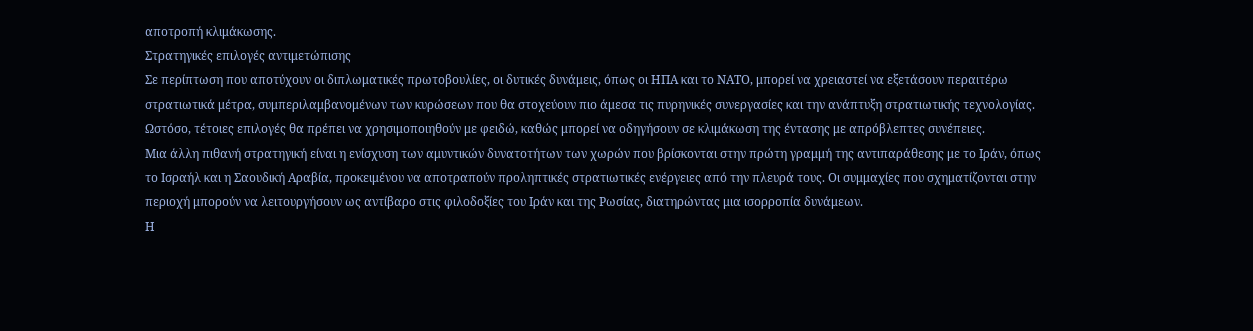αποτροπή κλιμάκωσης.
Στρατηγικές επιλογές αντιμετώπισης
Σε περίπτωση που αποτύχουν οι διπλωματικές πρωτοβουλίες, οι δυτικές δυνάμεις, όπως οι ΗΠΑ και το ΝΑΤΟ, μπορεί να χρειαστεί να εξετάσουν περαιτέρω στρατιωτικά μέτρα, συμπεριλαμβανομένων των κυρώσεων που θα στοχεύουν πιο άμεσα τις πυρηνικές συνεργασίες και την ανάπτυξη στρατιωτικής τεχνολογίας. Ωστόσο, τέτοιες επιλογές θα πρέπει να χρησιμοποιηθούν με φειδώ, καθώς μπορεί να οδηγήσουν σε κλιμάκωση της έντασης με απρόβλεπτες συνέπειες.
Μια άλλη πιθανή στρατηγική είναι η ενίσχυση των αμυντικών δυνατοτήτων των χωρών που βρίσκονται στην πρώτη γραμμή της αντιπαράθεσης με το Ιράν, όπως το Ισραήλ και η Σαουδική Αραβία, προκειμένου να αποτραπούν προληπτικές στρατιωτικές ενέργειες από την πλευρά τους. Οι συμμαχίες που σχηματίζονται στην περιοχή μπορούν να λειτουργήσουν ως αντίβαρο στις φιλοδοξίες του Ιράν και της Ρωσίας, διατηρώντας μια ισορροπία δυνάμεων.
Η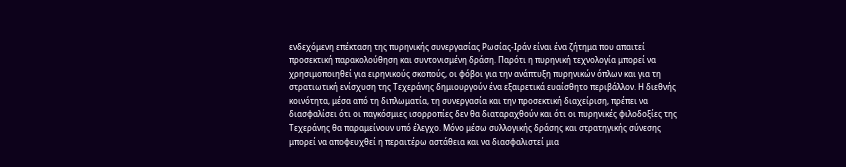ενδεχόμενη επέκταση της πυρηνικής συνεργασίας Ρωσίας-Ιράν είναι ένα ζήτημα που απαιτεί προσεκτική παρακολούθηση και συντονισμένη δράση. Παρότι η πυρηνική τεχνολογία μπορεί να χρησιμοποιηθεί για ειρηνικούς σκοπούς, οι φόβοι για την ανάπτυξη πυρηνικών όπλων και για τη στρατιωτική ενίσχυση της Τεχεράνης δημιουργούν ένα εξαιρετικά ευαίσθητο περιβάλλον. Η διεθνής κοινότητα, μέσα από τη διπλωματία, τη συνεργασία και την προσεκτική διαχείριση, πρέπει να διασφαλίσει ότι οι παγκόσμιες ισορροπίες δεν θα διαταραχθούν και ότι οι πυρηνικές φιλοδοξίες της Τεχεράνης θα παραμείνουν υπό έλεγχο. Μόνο μέσω συλλογικής δράσης και στρατηγικής σύνεσης μπορεί να αποφευχθεί η περαιτέρω αστάθεια και να διασφαλιστεί μια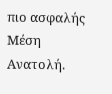πιο ασφαλής Μέση Ανατολή.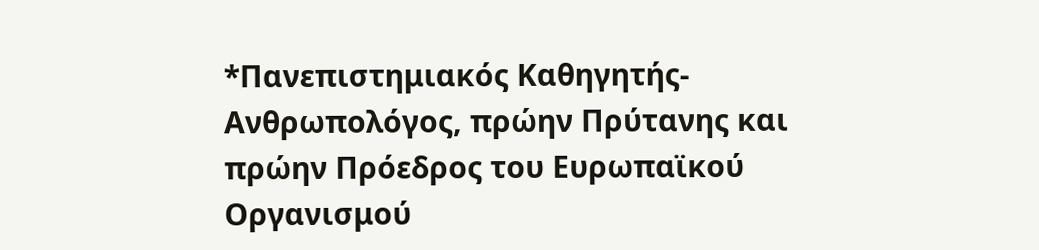*Πανεπιστημιακός Καθηγητής-Ανθρωπολόγος, πρώην Πρύτανης και πρώην Πρόεδρος του Ευρωπαϊκού Οργανισμού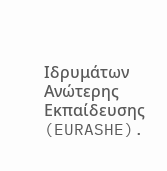Ιδρυμάτων Ανώτερης Εκπαίδευσης (EURASHE).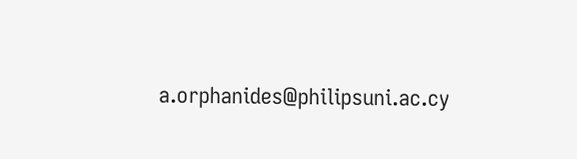a.orphanides@philipsuni.ac.cy